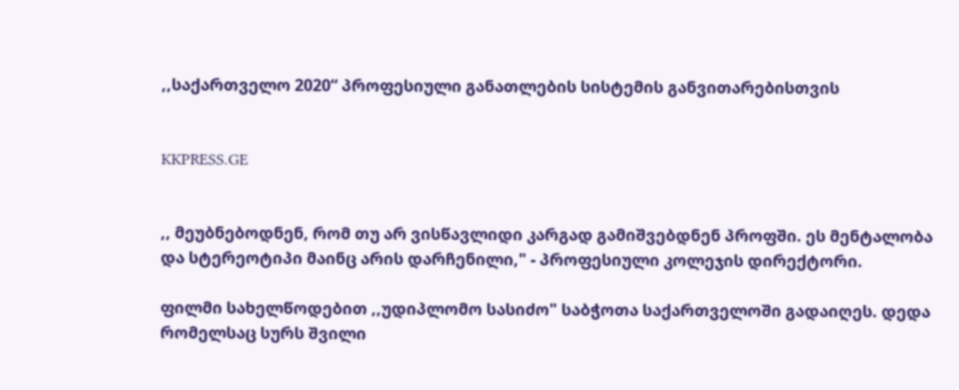,,საქართველო 2020“ პროფესიული განათლების სისტემის განვითარებისთვის


KKPRESS.GE


,, მეუბნებოდნენ, რომ თუ არ ვისწავლიდი კარგად გამიშვებდნენ პროფში. ეს მენტალობა და სტერეოტიპი მაინც არის დარჩენილი," - პროფესიული კოლეჯის დირექტორი.

ფილმი სახელწოდებით ,,უდიპლომო სასიძო" საბჭოთა საქართველოში გადაიღეს. დედა რომელსაც სურს შვილი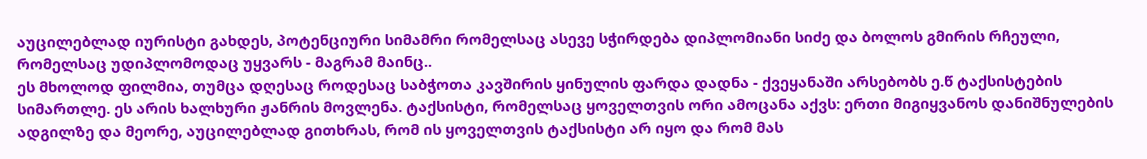აუცილებლად იურისტი გახდეს, პოტენციური სიმამრი რომელსაც ასევე სჭირდება დიპლომიანი სიძე და ბოლოს გმირის რჩეული, რომელსაც უდიპლომოდაც უყვარს - მაგრამ მაინც..
ეს მხოლოდ ფილმია, თუმცა დღესაც როდესაც საბჭოთა კავშირის ყინულის ფარდა დადნა - ქვეყანაში არსებობს ე.წ ტაქსისტების სიმართლე. ეს არის ხალხური ჟანრის მოვლენა. ტაქსისტი, რომელსაც ყოველთვის ორი ამოცანა აქვს: ერთი მიგიყვანოს დანიშნულების ადგილზე და მეორე, აუცილებლად გითხრას, რომ ის ყოველთვის ტაქსისტი არ იყო და რომ მას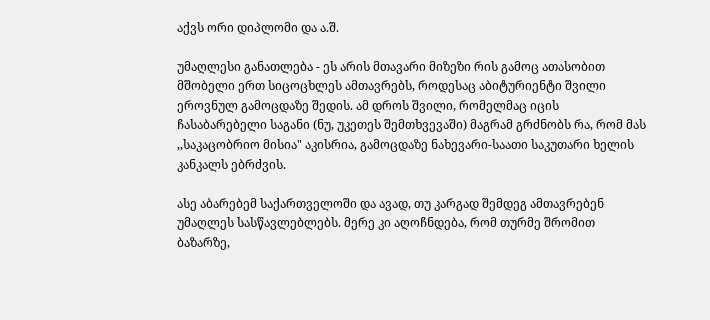აქვს ორი დიპლომი და ა.შ.

უმაღლესი განათლება - ეს არის მთავარი მიზეზი რის გამოც ათასობით მშობელი ერთ სიცოცხლეს ამთავრებს, როდესაც აბიტურიენტი შვილი ეროვნულ გამოცდაზე შედის. ამ დროს შვილი, რომელმაც იცის ჩასაბარებელი საგანი (ნუ, უკეთეს შემთხვევაში) მაგრამ გრძნობს რა, რომ მას ,,საკაცობრიო მისია" აკისრია, გამოცდაზე ნახევარი-საათი საკუთარი ხელის კანკალს ებრძვის.

ასე აბარებემ საქართველოში და ავად, თუ კარგად შემდეგ ამთავრებენ უმაღლეს სასწავლებლებს. მერე კი აღოჩნდება, რომ თურმე შრომით ბაზარზე,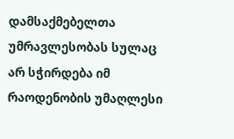დამსაქმებელთა უმრავლესობას სულაც არ სჭირდება იმ რაოდენობის უმაღლესი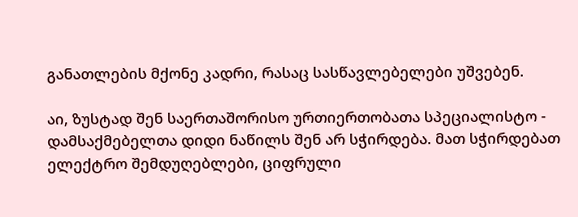განათლების მქონე კადრი, რასაც სასწავლებელები უშვებენ.

აი, ზუსტად შენ საერთაშორისო ურთიერთობათა სპეციალისტო - დამსაქმებელთა დიდი ნაწილს შენ არ სჭირდება. მათ სჭირდებათ ელექტრო შემდუღებლები, ციფრული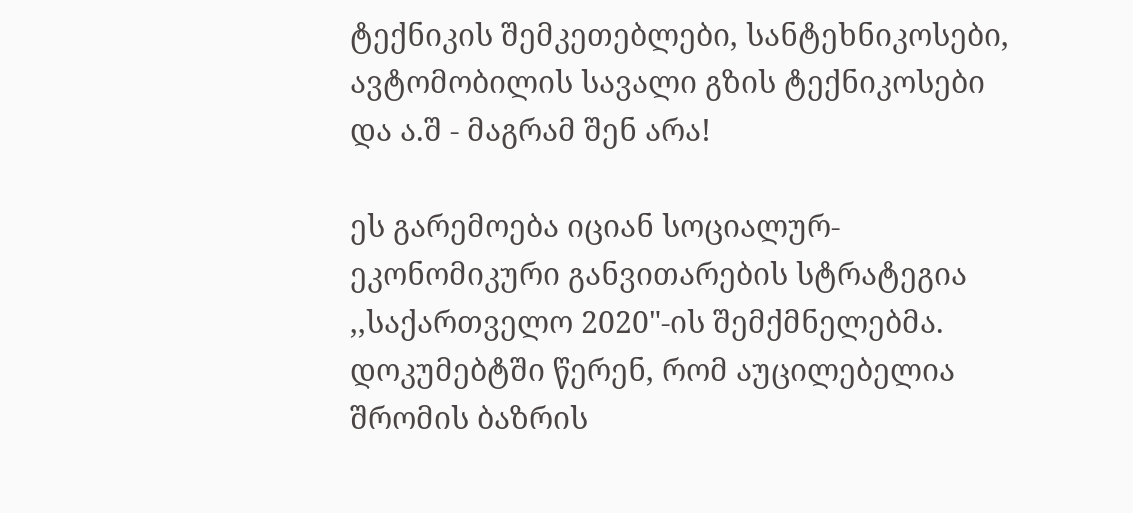ტექნიკის შემკეთებლები, სანტეხნიკოსები, ავტომობილის სავალი გზის ტექნიკოსები და ა.შ - მაგრამ შენ არა!

ეს გარემოება იციან სოციალურ-ეკონომიკური განვითარების სტრატეგია ,,საქართველო 2020"-ის შემქმნელებმა. დოკუმებტში წერენ, რომ აუცილებელია შრომის ბაზრის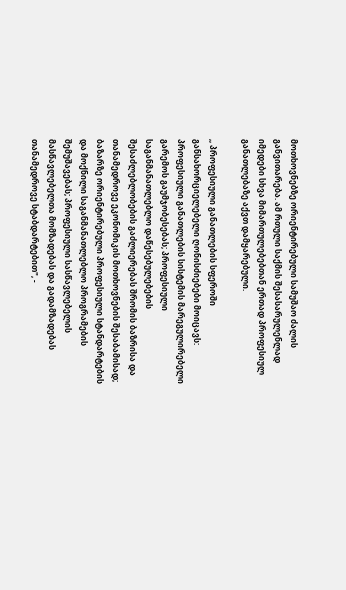მოთხოვნებზე ორიენტირებული სამუშაო ძალის განვითარება. ამ რთული საქმის შესასარულენლად იმედები სხვა მიმართულებებთან ერთად პროფესიულ განათლებაზე აქვთ დამყარებული.

,, პროფესიული განათლების სფეროში განსახორციელებელი ღონისძიებები მოიცავს: პროფესიული განათლების სისტემის მარეგულირებელი გარემოს გაუმჯობესებას; პროფესიული საგანმანათლებლო დაწესებულებების შესაძლებლობების გაძლიერებას შრომის ბაზრისა და თანამედროვე ეკონომიკის მოთხოვნების შესაბამისად; ბაზარზე ორიენტირებული პროფესიული სტანდარტების და მოქნილი საგანმანათლებლო პროგრამების შემუშავებას; პროფესიული სასწავლებელის მასწავლებელთა მომზადებას და გადამზადებას თანამედროვე სტაბდარტებით", -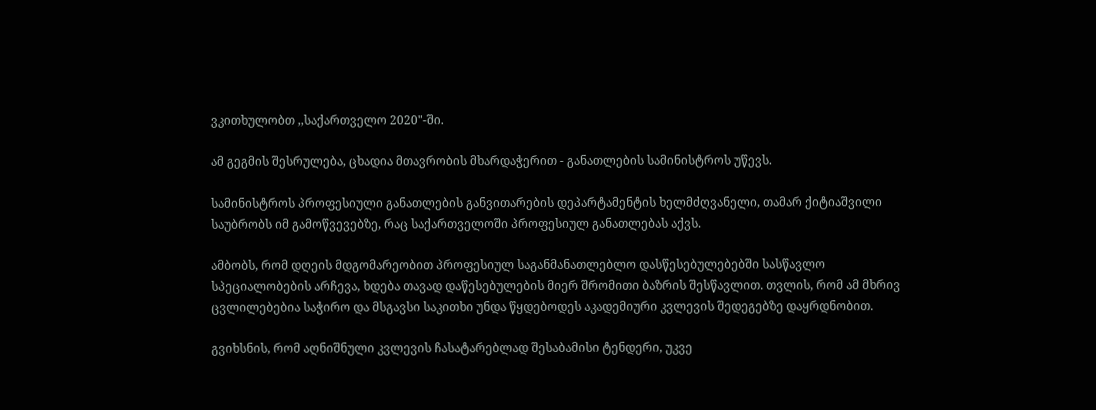ვკითხულობთ ,,საქართველო 2020"-ში.

ამ გეგმის შესრულება, ცხადია მთავრობის მხარდაჭერით - განათლების სამინისტროს უწევს.

სამინისტროს პროფესიული განათლების განვითარების დეპარტამენტის ხელმძღვანელი, თამარ ქიტიაშვილი საუბრობს იმ გამოწვევებზე, რაც საქართველოში პროფესიულ განათლებას აქვს.

ამბობს, რომ დღეის მდგომარეობით პროფესიულ საგანმანათლებლო დასწესებულებებში სასწავლო სპეციალობების არჩევა, ხდება თავად დაწესებულების მიერ შრომითი ბაზრის შესწავლით. თვლის, რომ ამ მხრივ ცვლილებებია საჭირო და მსგავსი საკითხი უნდა წყდებოდეს აკადემიური კვლევის შედეგებზე დაყრდნობით.

გვიხსნის, რომ აღნიშნული კვლევის ჩასატარებლად შესაბამისი ტენდერი, უკვე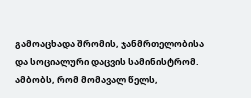გამოაცხადა შრომის, ჯანმრთელობისა და სოციალური დაცვის სამინისტრომ. ამბობს, რომ მომავალ წელს,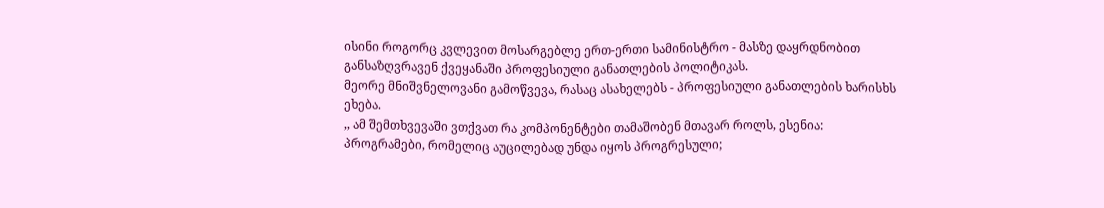ისინი როგორც კვლევით მოსარგებლე ერთ-ერთი სამინისტრო - მასზე დაყრდნობით განსაზღვრავენ ქვეყანაში პროფესიული განათლების პოლიტიკას.
მეორე მნიშვნელოვანი გამოწვევა, რასაც ასახელებს - პროფესიული განათლების ხარისხს ეხება.
,, ამ შემთხვევაში ვთქვათ რა კომპონენტები თამაშობენ მთავარ როლს, ესენია: პროგრამები, რომელიც აუცილებად უნდა იყოს პროგრესული;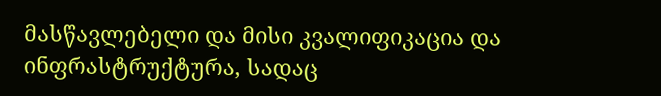მასწავლებელი და მისი კვალიფიკაცია და ინფრასტრუქტურა, სადაც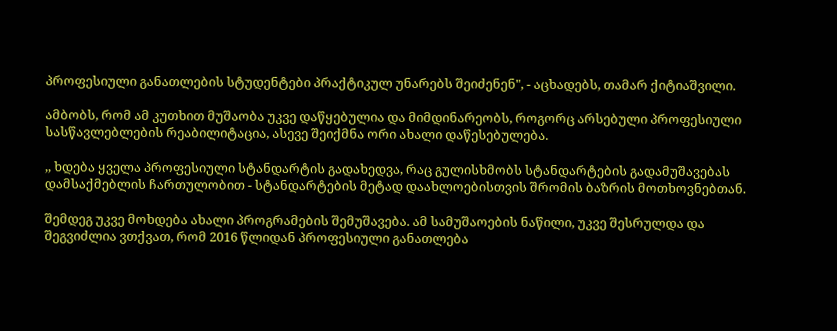პროფესიული განათლების სტუდენტები პრაქტიკულ უნარებს შეიძენენ", - აცხადებს, თამარ ქიტიაშვილი.

ამბობს, რომ ამ კუთხით მუშაობა უკვე დაწყებულია და მიმდინარეობს, როგორც არსებული პროფესიული სასწავლებლების რეაბილიტაცია, ასევე შეიქმნა ორი ახალი დაწესებულება.

,, ხდება ყველა პროფესიული სტანდარტის გადახედვა, რაც გულისხმობს სტანდარტების გადამუშავებას დამსაქმებლის ჩართულობით - სტანდარტების მეტად დაახლოებისთვის შრომის ბაზრის მოთხოვნებთან.

შემდეგ უკვე მოხდება ახალი პროგრამების შემუშავება. ამ სამუშაოების ნაწილი, უკვე შესრულდა და შეგვიძლია ვთქვათ, რომ 2016 წლიდან პროფესიული განათლება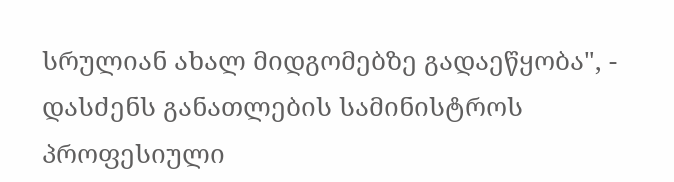სრულიან ახალ მიდგომებზე გადაეწყობა", - დასძენს განათლების სამინისტროს პროფესიული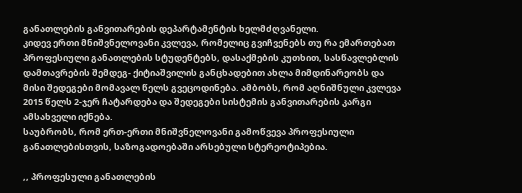განათლების განვითარების დეპარტამენტის ხელმძღვანელი.
კიდევ ერთი მნიშვნელოვანი კვლევა, რომელიც გვიჩვენებს თუ რა ემართებათ პროფესიული განათლების სტუდენტებს, დასაქმების კუთხით, სასწავლებლის დამთავრების შემდეგ- ქიტიაშვილის განცხადებით ახლა მიმდინარეობს და მისი შედეგები მომავალ წელს გვეცოდინება. ამბობს, რომ აღნიშნული კვლევა 2015 წელს 2-ჯერ ჩატარდება და შედეგები სისტემის განვითარების კარგი ამსახველი იქნება.
საუბრობს, რომ ერთ-ერთი მნიშვნელოვანი გამოწვევა პროფესიული განათლებისთვის, საზოგადოებაში არსებული სტერეოტიპებია.

,, პროფესული განათლების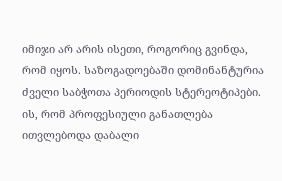იმიჯი არ არის ისეთი, როგორიც გვინდა, რომ იყოს. საზოგადოებაში დომინანტურია ძველი საბჭოთა პერიოდის სტერეოტიპები. ის, რომ პროფესიული განათლება ითვლებოდა დაბალი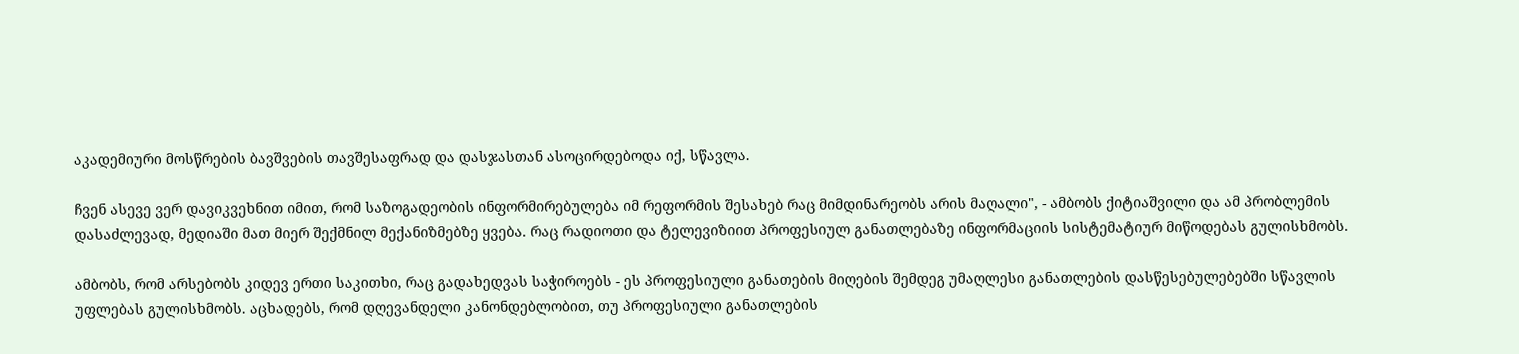აკადემიური მოსწრების ბავშვების თავშესაფრად და დასჯასთან ასოცირდებოდა იქ, სწავლა.

ჩვენ ასევე ვერ დავიკვეხნით იმით, რომ საზოგადეობის ინფორმირებულება იმ რეფორმის შესახებ რაც მიმდინარეობს არის მაღალი", - ამბობს ქიტიაშვილი და ამ პრობლემის დასაძლევად, მედიაში მათ მიერ შექმნილ მექანიზმებზე ყვება. რაც რადიოთი და ტელევიზიით პროფესიულ განათლებაზე ინფორმაციის სისტემატიურ მიწოდებას გულისხმობს.

ამბობს, რომ არსებობს კიდევ ერთი საკითხი, რაც გადახედვას საჭიროებს - ეს პროფესიული განათების მიღების შემდეგ უმაღლესი განათლების დასწესებულებებში სწავლის უფლებას გულისხმობს. აცხადებს, რომ დღევანდელი კანონდებლობით, თუ პროფესიული განათლების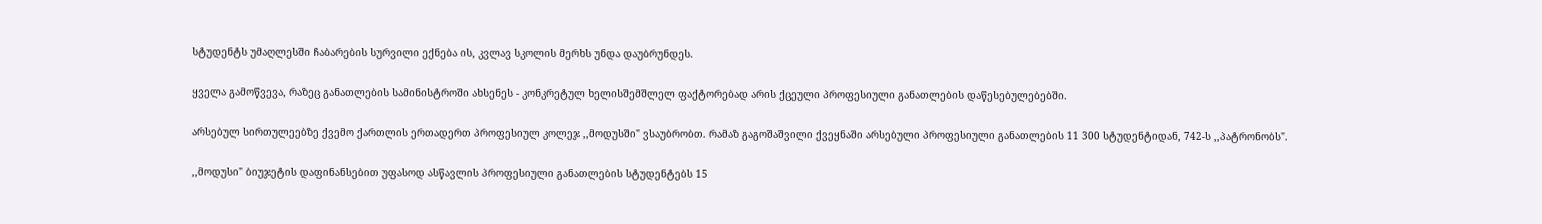სტუდენტს უმაღლესში ჩაბარების სურვილი ექნება ის, კვლავ სკოლის მერხს უნდა დაუბრუნდეს.

ყველა გამოწვევა, რაზეც განათლების სამინისტროში ახსენეს - კონკრეტულ ხელისშემშლელ ფაქტორებად არის ქცეული პროფესიული განათლების დაწესებულებებში.

არსებულ სირთულეებზე ქვემო ქართლის ერთადერთ პროფესიულ კოლეჯ ,,მოდუსში" ვსაუბრობთ. რამაზ გაგოშაშვილი ქვეყნაში არსებული პროფესიული განათლების 11 300 სტუდენტიდან, 742-ს ,,პატრონობს".

,,მოდუსი" ბიუჯეტის დაფინანსებით უფასოდ ასწავლის პროფესიული განათლების სტუდენტებს 15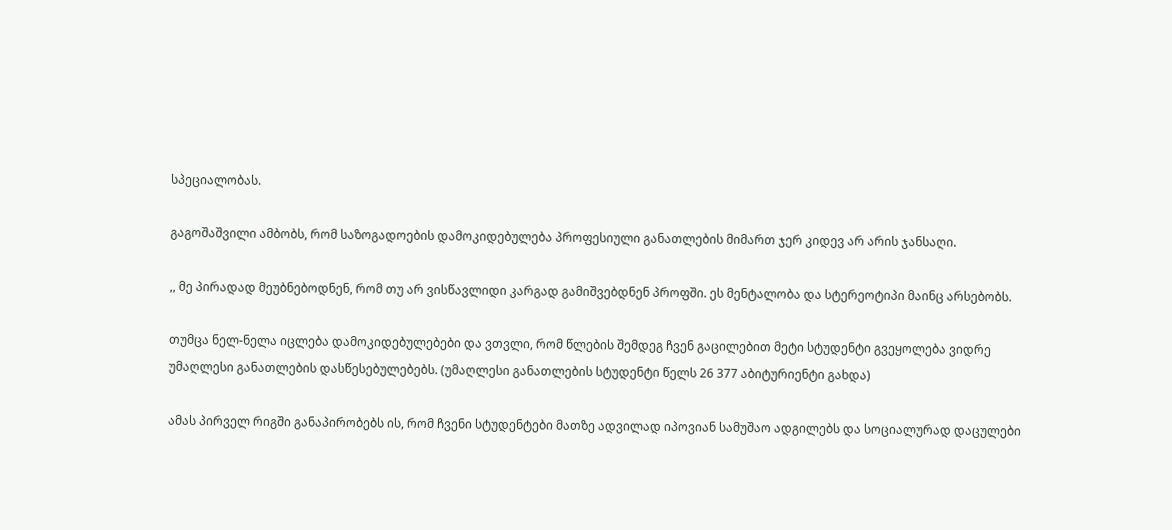სპეციალობას.

გაგოშაშვილი ამბობს, რომ საზოგადოების დამოკიდებულება პროფესიული განათლების მიმართ ჯერ კიდევ არ არის ჯანსაღი.

,, მე პირადად მეუბნებოდნენ, რომ თუ არ ვისწავლიდი კარგად გამიშვებდნენ პროფში. ეს მენტალობა და სტერეოტიპი მაინც არსებობს.

თუმცა ნელ-ნელა იცლება დამოკიდებულებები და ვთვლი, რომ წლების შემდეგ ჩვენ გაცილებით მეტი სტუდენტი გვეყოლება ვიდრე უმაღლესი განათლების დასწესებულებებს. (უმაღლესი განათლების სტუდენტი წელს 26 377 აბიტურიენტი გახდა)

ამას პირველ რიგში განაპირობებს ის, რომ ჩვენი სტუდენტები მათზე ადვილად იპოვიან სამუშაო ადგილებს და სოციალურად დაცულები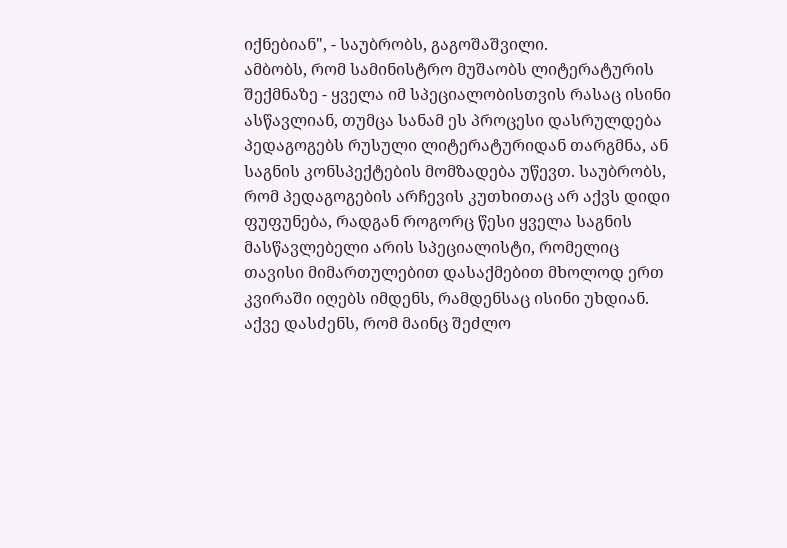იქნებიან", - საუბრობს, გაგოშაშვილი.
ამბობს, რომ სამინისტრო მუშაობს ლიტერატურის შექმნაზე - ყველა იმ სპეციალობისთვის რასაც ისინი ასწავლიან, თუმცა სანამ ეს პროცესი დასრულდება პედაგოგებს რუსული ლიტერატურიდან თარგმნა, ან საგნის კონსპექტების მომზადება უწევთ. საუბრობს, რომ პედაგოგების არჩევის კუთხითაც არ აქვს დიდი ფუფუნება, რადგან როგორც წესი ყველა საგნის მასწავლებელი არის სპეციალისტი, რომელიც თავისი მიმართულებით დასაქმებით მხოლოდ ერთ კვირაში იღებს იმდენს, რამდენსაც ისინი უხდიან. აქვე დასძენს, რომ მაინც შეძლო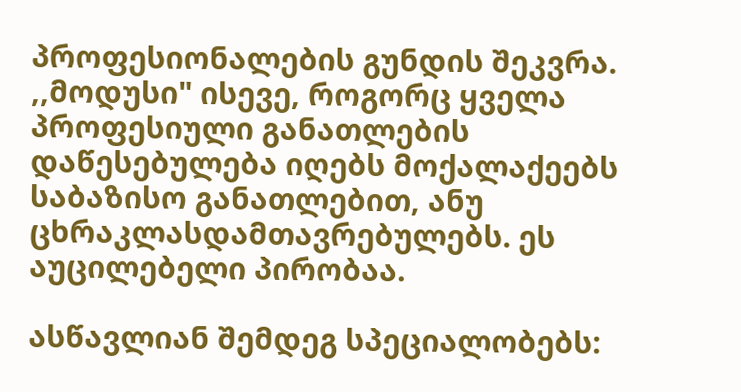პროფესიონალების გუნდის შეკვრა.
,,მოდუსი" ისევე, როგორც ყველა პროფესიული განათლების დაწესებულება იღებს მოქალაქეებს საბაზისო განათლებით, ანუ ცხრაკლასდამთავრებულებს. ეს აუცილებელი პირობაა.

ასწავლიან შემდეგ სპეციალობებს: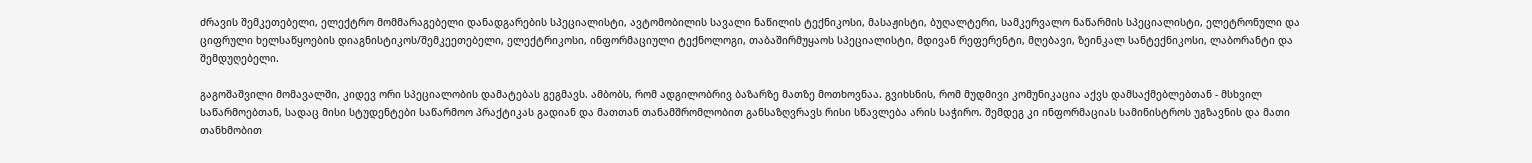ძრავის შემკეთებელი, ელექტრო მომმარაგებელი დანადგარების სპეციალისტი, ავტომობილის სავალი ნაწილის ტექნიკოსი, მასაჟისტი, ბუღალტერი, სამკერვალო ნაწარმის სპეციალისტი, ელეტრონული და ციფრული ხელსაწყოების დიაგნისტიკოს/შემკეეთებელი, ელექტრიკოსი, ინფორმაციული ტექნოლოგი, თაბაშირმუყაოს სპეციალისტი, მდივან რეფერენტი, მღებავი, ზეინკალ სანტექნიკოსი, ლაბორანტი და შემდუღებელი.

გაგოშაშვილი მომავალში, კიდევ ორი სპეციალობის დამატებას გეგმავს. ამბობს, რომ ადგილობრივ ბაზარზე მათზე მოთხოვნაა. გვიხსნის, რომ მუდმივი კომუნიკაცია აქვს დამსაქმებლებთან - მსხვილ საწარმოებთან, სადაც მისი სტუდენტები საწარმოო პრაქტიკას გადიან და მათთან თანამშრომლობით განსაზღვრავს რისი სწავლება არის საჭირო. შემდეგ კი ინფორმაციას სამინისტროს უგზავნის და მათი თანხმობით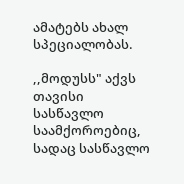ამატებს ახალ სპეციალობას.

,,მოდუსს" აქვს თავისი სასწავლო საამქოროებიც, სადაც სასწავლო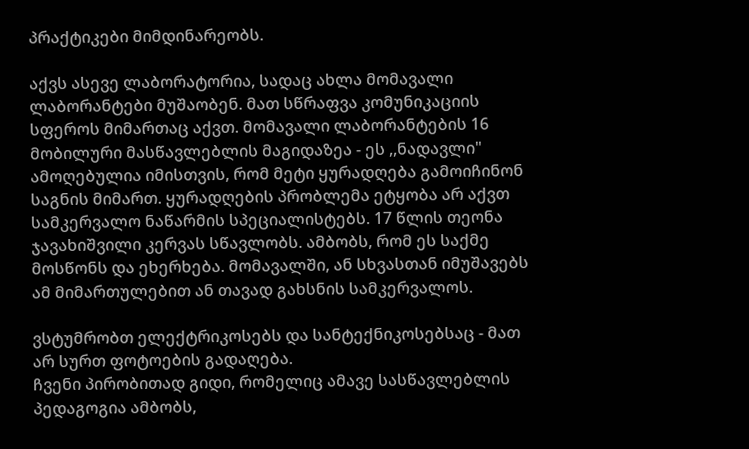პრაქტიკები მიმდინარეობს.

აქვს ასევე ლაბორატორია, სადაც ახლა მომავალი ლაბორანტები მუშაობენ. მათ სწრაფვა კომუნიკაციის სფეროს მიმართაც აქვთ. მომავალი ლაბორანტების 16 მობილური მასწავლებლის მაგიდაზეა - ეს ,,ნადავლი" ამოღებულია იმისთვის, რომ მეტი ყურადღება გამოიჩინონ საგნის მიმართ. ყურადღების პრობლემა ეტყობა არ აქვთ სამკერვალო ნაწარმის სპეციალისტებს. 17 წლის თეონა ჯავახიშვილი კერვას სწავლობს. ამბობს, რომ ეს საქმე მოსწონს და ეხერხება. მომავალში, ან სხვასთან იმუშავებს ამ მიმართულებით ან თავად გახსნის სამკერვალოს.

ვსტუმრობთ ელექტრიკოსებს და სანტექნიკოსებსაც - მათ არ სურთ ფოტოების გადაღება.
ჩვენი პირობითად გიდი, რომელიც ამავე სასწავლებლის პედაგოგია ამბობს,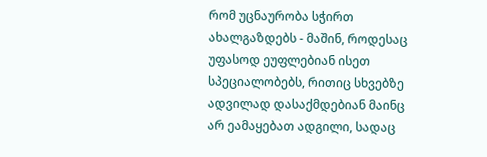რომ უცნაურობა სჭირთ ახალგაზდებს - მაშინ, როდესაც უფასოდ ეუფლებიან ისეთ სპეციალობებს, რითიც სხვებზე ადვილად დასაქმდებიან მაინც არ ეამაყებათ ადგილი, სადაც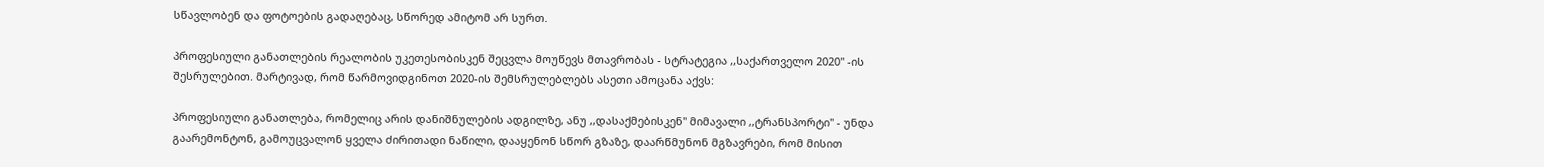სწავლობენ და ფოტოების გადაღებაც, სწორედ ამიტომ არ სურთ.

პროფესიული განათლების რეალობის უკეთესობისკენ შეცვლა მოუწევს მთავრობას - სტრატეგია ,,საქართველო 2020" -ის შესრულებით. მარტივად, რომ წარმოვიდგინოთ 2020-ის შემსრულებლებს ასეთი ამოცანა აქვს:

პროფესიული განათლება, რომელიც არის დანიშნულების ადგილზე, ანუ ,,დასაქმებისკენ" მიმავალი ,,ტრანსპორტი" - უნდა გაარემონტონ, გამოუცვალონ ყველა ძირითადი ნაწილი, დააყენონ სწორ გზაზე, დაარწმუნონ მგზავრები, რომ მისით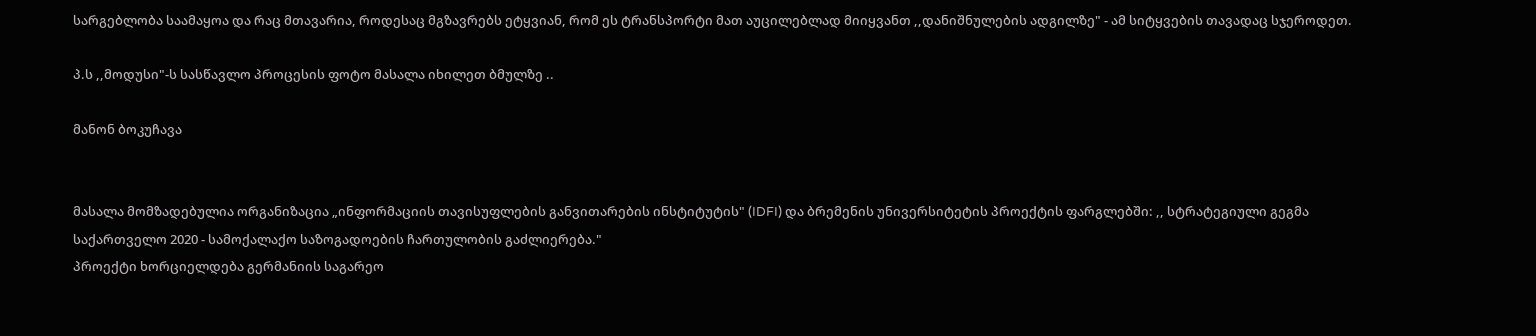სარგებლობა საამაყოა და რაც მთავარია, როდესაც მგზავრებს ეტყვიან, რომ ეს ტრანსპორტი მათ აუცილებლად მიიყვანთ ,,დანიშნულების ადგილზე" - ამ სიტყვების თავადაც სჯეროდეთ.

პ.ს ,,მოდუსი"-ს სასწავლო პროცესის ფოტო მასალა იხილეთ ბმულზე ..

მანონ ბოკუჩავა


მასალა მომზადებულია ორგანიზაცია „ინფორმაციის თავისუფლების განვითარების ინსტიტუტის" (IDFI) და ბრემენის უნივერსიტეტის პროექტის ფარგლებში: ,, სტრატეგიული გეგმა საქართველო 2020 - სამოქალაქო საზოგადოების ჩართულობის გაძლიერება."
პროექტი ხორციელდება გერმანიის საგარეო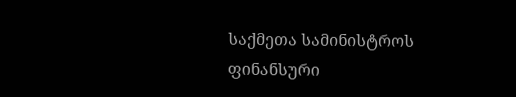საქმეთა სამინისტროს ფინანსური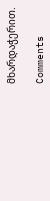მხარდაჭერით.

Comments